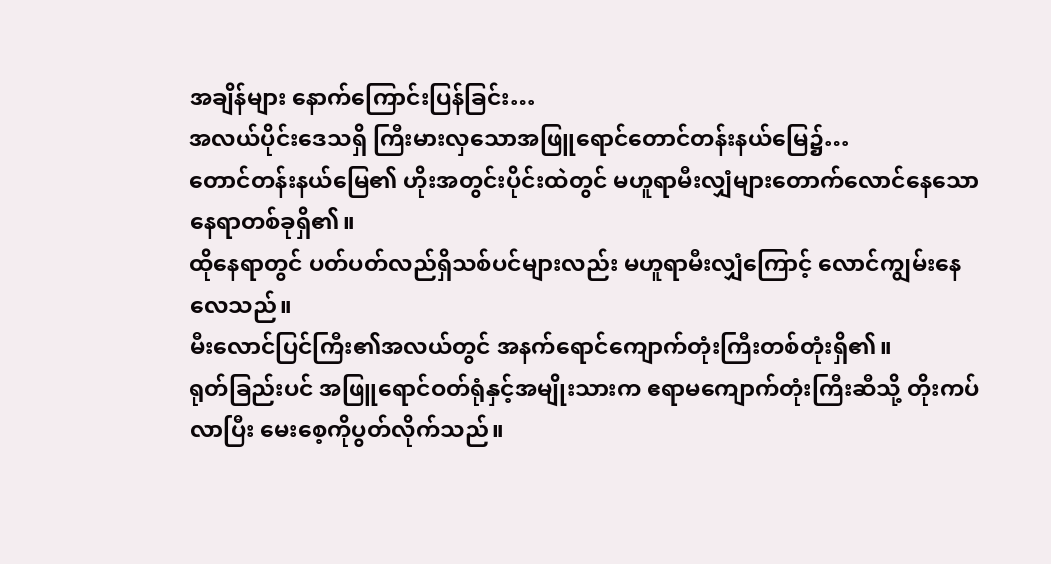အချိန်များ နောက်ကြောင်းပြန်ခြင်း…
အလယ်ပိုင်းဒေသရှိ ကြီးမားလှသောအဖြူရောင်တောင်တန်းနယ်မြေ၌…
တောင်တန်းနယ်မြေ၏ ဟိုးအတွင်းပိုင်းထဲတွင် မဟူရာမီးလျှံများတောက်လောင်နေသော နေရာတစ်ခုရှိ၏။
ထိုနေရာတွင် ပတ်ပတ်လည်ရှိသစ်ပင်များလည်း မဟူရာမီးလျှံကြောင့် လောင်ကျွမ်းနေလေသည်။
မီးလောင်ပြင်ကြီး၏အလယ်တွင် အနက်ရောင်ကျောက်တုံးကြီးတစ်တုံးရှိ၏။
ရုတ်ခြည်းပင် အဖြူရောင်ဝတ်ရုံနှင့်အမျိုးသားက ဧရာမကျောက်တုံးကြီးဆီသို့ တိုးကပ်လာပြီး မေးစေ့ကိုပွတ်လိုက်သည်။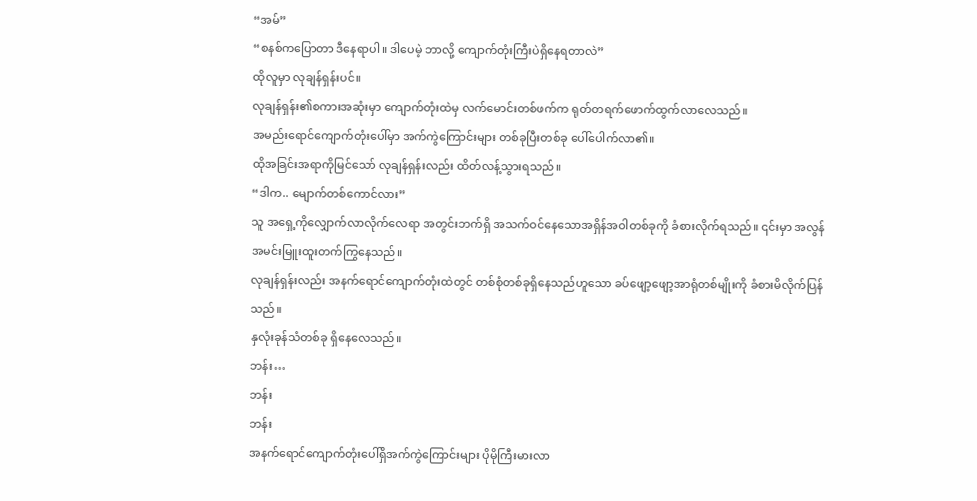“အမ်”
“စနစ်ကပြောတာ ဒီနေရာပါ။ ဒါပေမဲ့ ဘာလို့ ကျောက်တုံးကြီးပဲရှိနေရတာလဲ”
ထိုလူမှာ လုချန်ရှန်းပင်။
လုချန်ရှန်း၏စကားအဆုံးမှာ ကျောက်တုံးထဲမှ လက်မောင်းတစ်ဖက်က ရုတ်တရက်ဖောက်ထွက်လာလေသည်။
အမည်းရောင်ကျောက်တုံးပေါ်မှာ အက်ကွဲကြောင်းများ တစ်ခုပြီးတစ်ခု ပေါ်ပေါက်လာ၏။
ထိုအခြင်းအရာကိုမြင်သော် လုချန်ရှန်းလည်း ထိတ်လန့်သွားရသည်။
“ဒါက.. မျောက်တစ်ကောင်လား”
သူ အရှေ့ကိုလျှောက်လာလိုက်လေရာ အတွင်းဘက်ရှိ အသက်ဝင်နေသောအရှိန်အဝါတစ်ခုကို ခံစားလိုက်ရသည်။ ၎င်းမှာ အလွန်အမင်းမြူးထူးတက်ကြွနေသည်။
လုချန်ရှန်းလည်း အနက်ရောင်ကျောက်တုံးထဲတွင် တစ်စုံတစ်ခုရှိနေသည်ဟူသော ခပ်ဖျော့ဖျော့အာရုံတစ်မျိုးကို ခံစားမိလိုက်ပြန်သည်။
နှလုံးခုန်သံတစ်ခု ရှိနေလေသည်။
ဘန်း…
ဘန်း
ဘန်း
အနက်ရောင်ကျောက်တုံးပေါ်ရှိအက်ကွဲကြောင်းများ ပိုမိုကြီးမားလာ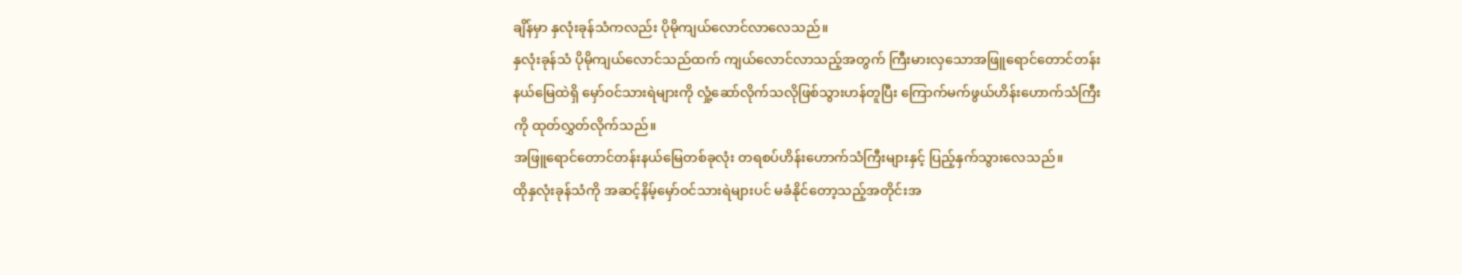ချိန်မှာ နှလုံးခုန်သံကလည်း ပိုမိုကျယ်လောင်လာလေသည်။
နှလုံးခုန်သံ ပိုမိုကျယ်လောင်သည်ထက် ကျယ်လောင်လာသည့်အတွက် ကြီးမားလှသောအဖြူရောင်တောင်တန်းနယ်မြေထဲရှိ မှော်ဝင်သားရဲများကို လှုံ့ဆော်လိုက်သလိုဖြစ်သွားဟန်တူပြီး ကြောက်မက်ဖွယ်ဟိန်းဟောက်သံကြီးကို ထုတ်လွှတ်လိုက်သည်။
အဖြူရောင်တောင်တန်းနယ်မြေတစ်ခုလုံး တရစပ်ဟိန်းဟောက်သံကြီးများနှင့် ပြည့်နှက်သွားလေသည်။
ထိုနှလုံးခုန်သံကို အဆင့်နိမ့်မှော်ဝင်သားရဲများပင် မခံနိုင်တော့သည့်အတိုင်းအ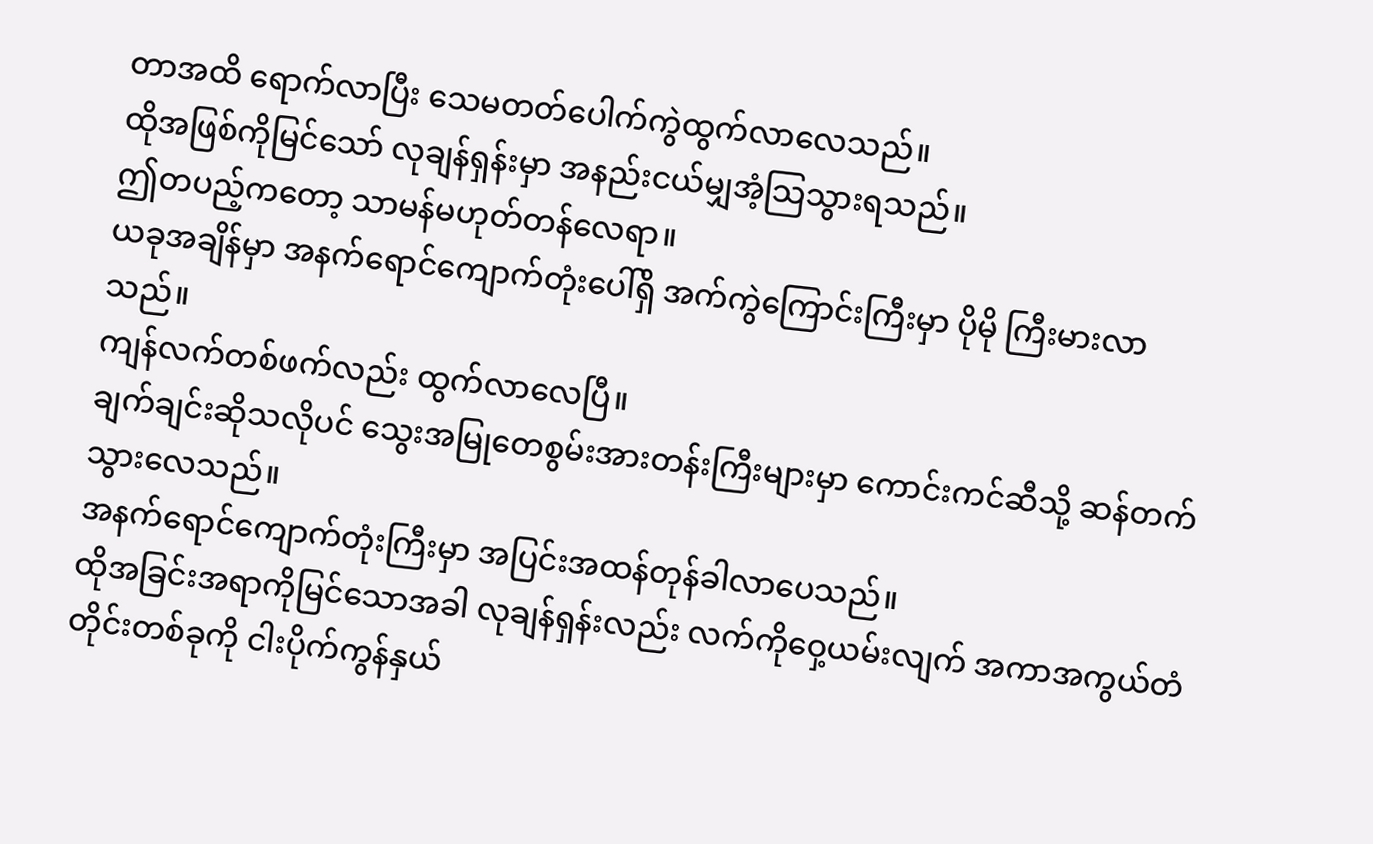တာအထိ ရောက်လာပြီး သေမတတ်ပေါက်ကွဲထွက်လာလေသည်။
ထိုအဖြစ်ကိုမြင်သော် လုချန်ရှန်းမှာ အနည်းငယ်မျှအံ့သြသွားရသည်။
ဤတပည့်ကတော့ သာမန်မဟုတ်တန်လေရာ။
ယခုအချိန်မှာ အနက်ရောင်ကျောက်တုံးပေါ်ရှိ အက်ကွဲကြောင်းကြီးမှာ ပိုမို ကြီးမားလာသည်။
ကျန်လက်တစ်ဖက်လည်း ထွက်လာလေပြီ။
ချက်ချင်းဆိုသလိုပင် သွေးအမြုတေစွမ်းအားတန်းကြီးများမှာ ကောင်းကင်ဆီသို့ ဆန်တက်သွားလေသည်။
အနက်ရောင်ကျောက်တုံးကြီးမှာ အပြင်းအထန်တုန်ခါလာပေသည်။
ထိုအခြင်းအရာကိုမြင်သောအခါ လုချန်ရှန်းလည်း လက်ကိုဝှေ့ယမ်းလျက် အကာအကွယ်တံတိုင်းတစ်ခုကို ငါးပိုက်ကွန်နှယ်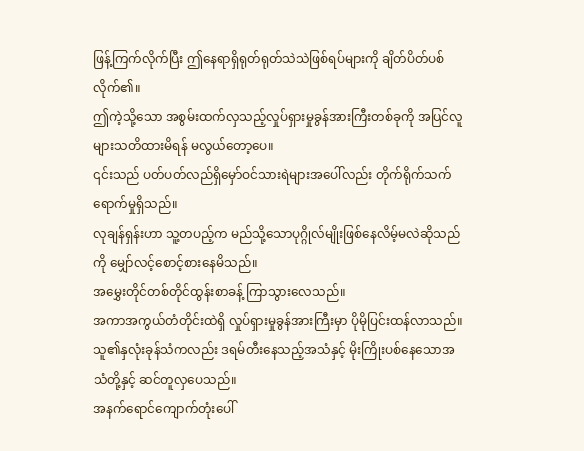ဖြန့်ကြက်လိုက်ပြီး ဤနေရာရှိရုတ်ရုတ်သဲသဲဖြစ်ရပ်များကို ချိတ်ပိတ်ပစ်လိုက်၏။
ဤကဲ့သို့သော အစွမ်းထက်လှသည့်လှုပ်ရှားမှုခွန်အားကြီးတစ်ခုကို အပြင်လူများသတိထားမိရန် မလွယ်တော့ပေ။
၎င်းသည် ပတ်ပတ်လည်ရှိမှော်ဝင်သားရဲများအပေါ်လည်း တိုက်ရိုက်သက်ရောက်မှုရှိသည်။
လုချန်ရှန်းဟာ သူ့တပည့်က မည်သို့သောပုဂ္ဂိုလ်မျိုးဖြစ်နေလိမ့်မလဲဆိုသည်ကို မျှော်လင့်စောင့်စားနေမိသည်။
အမွှေးတိုင်တစ်တိုင်ထွန်းစာခန့် ကြာသွားလေသည်။
အကာအကွယ်တံတိုင်းထဲရှိ လှုပ်ရှားမှုခွန်အားကြီးမှာ ပိုမိုပြင်းထန်လာသည်။
သူ၏နှလုံးခုန်သံကလည်း ဒရမ်တီးနေသည့်အသံနှင့် မိုးကြိုးပစ်နေသောအသံတို့နှင့် ဆင်တူလှပေသည်။
အနက်ရောင်ကျောက်တုံးပေါ်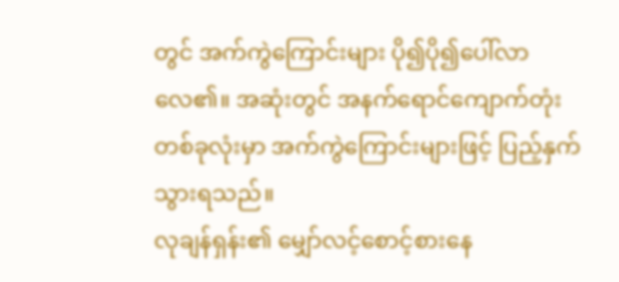တွင် အက်ကွဲကြောင်းများ ပို၍ပို၍ပေါ်လာလေ၏။ အဆုံးတွင် အနက်ရောင်ကျောက်တုံးတစ်ခုလုံးမှာ အက်ကွဲကြောင်းများဖြင့် ပြည့်နှက်သွားရသည်။
လုချန်ရှန်း၏ မျှော်လင့်စောင့်စားနေ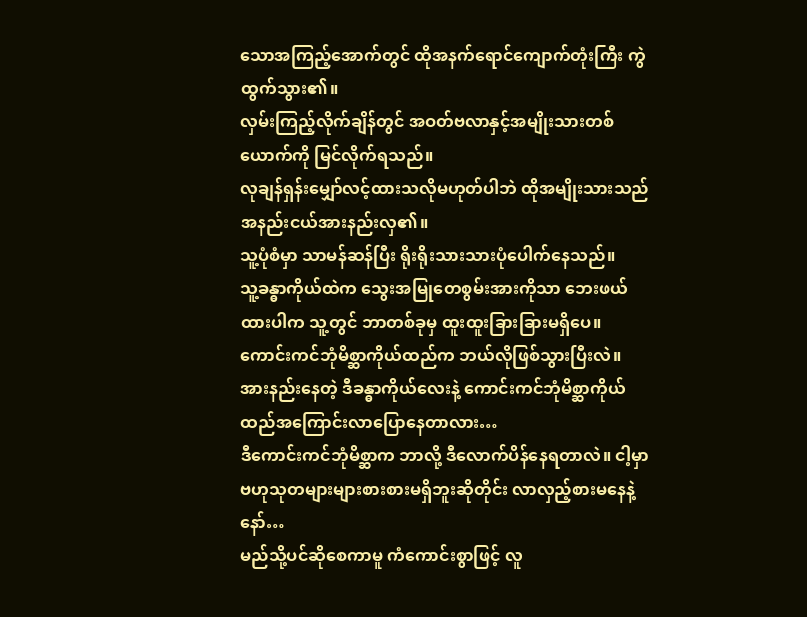သောအကြည့်အောက်တွင် ထိုအနက်ရောင်ကျောက်တုံးကြီး ကွဲထွက်သွား၏။
လှမ်းကြည့်လိုက်ချိန်တွင် အဝတ်ဗလာနှင့်အမျိုးသားတစ်ယောက်ကို မြင်လိုက်ရသည်။
လုချန်ရှန်းမျှော်လင့်ထားသလိုမဟုတ်ပါဘဲ ထိုအမျိုးသားသည် အနည်းငယ်အားနည်းလှ၏။
သူ့ပုံစံမှာ သာမန်ဆန်ပြီး ရိုးရိုးသားသားပုံပေါက်နေသည်။
သူ့ခန္ဓာကိုယ်ထဲက သွေးအမြုတေစွမ်းအားကိုသာ ဘေးဖယ်ထားပါက သူ့တွင် ဘာတစ်ခုမှ ထူးထူးခြားခြားမရှိပေ။
ကောင်းကင်ဘုံမိစ္ဆာကိုယ်ထည်က ဘယ်လိုဖြစ်သွားပြီးလဲ။ အားနည်းနေတဲ့ ဒီခန္ဓာကိုယ်လေးနဲ့ ကောင်းကင်ဘုံမိစ္ဆာကိုယ်ထည်အကြောင်းလာပြောနေတာလား…
ဒီကောင်းကင်ဘုံမိစ္ဆာက ဘာလို့ ဒီလောက်ပိန်နေရတာလဲ။ ငါ့မှာ ဗဟုသုတများများစားစားမရှိဘူးဆိုတိုင်း လာလှည့်စားမနေနဲ့နော်…
မည်သို့ပင်ဆိုစေကာမူ ကံကောင်းစွာဖြင့် လူ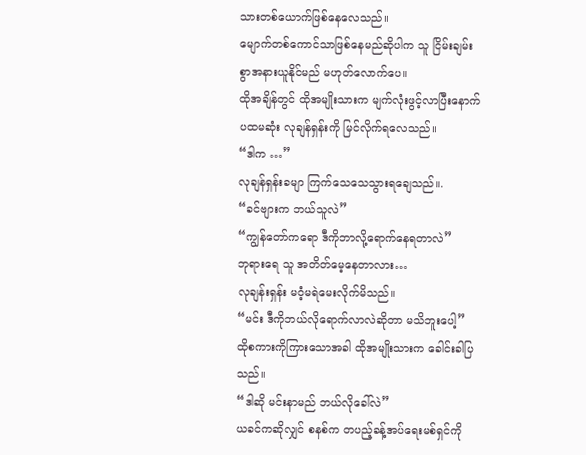သားတစ်ယောက်ဖြစ်နေလေသည်။
မျောက်တစ်ကောင်သာဖြစ်နေမည်ဆိုပါက သူ ငြိမ်းချမ်းစွာအနားယူနိုင်မည် မဟုတ်လောက်ပေ။
ထိုအချိန်တွင် ထိုအမျိုးသားက မျက်လုံးဖွင့်လာပြီးနောက် ပထမဆုံး လုချန်ရှန်းကို မြင်လိုက်ရလေသည်။
“ဒါက …”
လုချန်ရှန်းခမျာ ကြက်သေသေသွားရချေသည်။.
“ခင်ဗျားက ဘယ်သူလဲ”
“ကျွန်တော်ကရော ဒီကိုဘာလို့ရောက်နေရတာလဲ”
ဘုရားရေ သူ အတိတ်မေ့နေတာလား…
လုချန်းရှန်း မဝံ့မရဲမေးလိုက်မိသည်။
“မင်း ဒီကိုဘယ်လိုရောက်လာလဲဆိုတာ မသိဘူးပေါ့”
ထိုစကားကိုကြားသောအခါ ထိုအမျိုးသားက ခေါင်းခါပြသည်။
“ဒါဆို မင်းနာမည် ဘယ်လိုခေါ်လဲ”
ယခင်ကဆိုလျှင် စနစ်က တပည့်ခန့်အပ်ရေးမစ်ရှင်ကို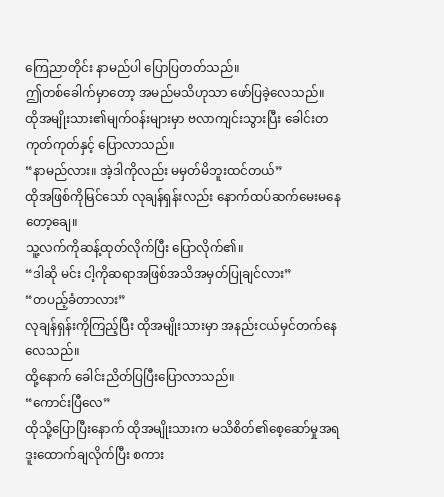ကြေညာတိုင်း နာမည်ပါ ပြောပြတတ်သည်။
ဤတစ်ခေါက်မှာတော့ အမည်မသိဟုသာ ဖော်ပြခဲ့လေသည်။
ထိုအမျိုးသား၏မျက်ဝန်းများမှာ ဗလာကျင်းသွားပြီး ခေါင်းတကုတ်ကုတ်နှင့် ပြောလာသည်။
“နာမည်လား။ အဲ့ဒါကိုလည်း မမှတ်မိဘူးထင်တယ်”
ထိုအဖြစ်ကိုမြင်သော် လုချန်ရှန်းလည်း နောက်ထပ်ဆက်မေးမနေတော့ချေ။
သူ့လက်ကိုဆန့်ထုတ်လိုက်ပြီး ပြောလိုက်၏။
“ဒါဆို မင်း ငါ့ကိုဆရာအဖြစ်အသိအမှတ်ပြုချင်လား”
“တပည့်ခံတာလား”
လုချန်ရှန်းကိုကြည့်ပြီး ထိုအမျိုးသားမှာ အနည်းငယ်မှင်တက်နေလေသည်။
ထို့နောက် ခေါင်းညိတ်ပြပြီးပြောလာသည်။
“ကောင်းပြီလေ”
ထိုသို့ပြောပြီးနောက် ထိုအမျိုးသားက မသိစိတ်၏စေ့ဆော်မှုအရ ဒူးထောက်ချလိုက်ပြီး စကား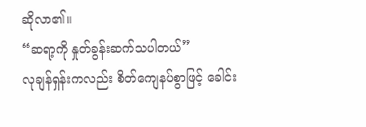ဆိုလာ၏။
“ဆရာ့ကို နှုတ်ခွန်းဆက်သပါတယ်”
လုချန်ရှန်းကလည်း စိတ်ကျေနပ်စွာဖြင့် ခေါင်း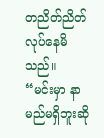တညိတ်ညိတ်လုပ်နေမိသည်။
“မင်းမှာ နာမည်မရှိဘူးဆို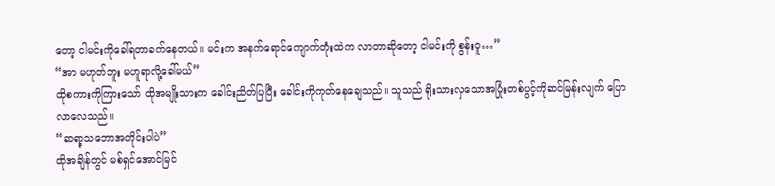တော့ ငါမင်းကိုခေါ်ရတာခက်နေတယ်။ မင်းက အနက်ရောင်ကျောက်တုံးထဲက လာတာဆိုတော့ ငါမင်းကို စွန်းဝူ…”
“အာ မဟုတ်ဘူး မဟူရာလို့ခေါ်မယ်”
ထိုစကားကိုကြားသော် ထိုအမျိုးသားက ခေါင်းညိတ်ပြပြီး ခေါင်းကိုကုတ်နေချေသည်။ သူသည် ရိုးသားလှသောအပြုံးတစ်ပွင့်ကိုဆင်မြန်းလျက် ပြောလာလေသည်။
“ဆရာ့သဘောအတိုင်းပါပဲ”
ထိုအချိန်တွင် မစ်ရှင်အောင်မြင်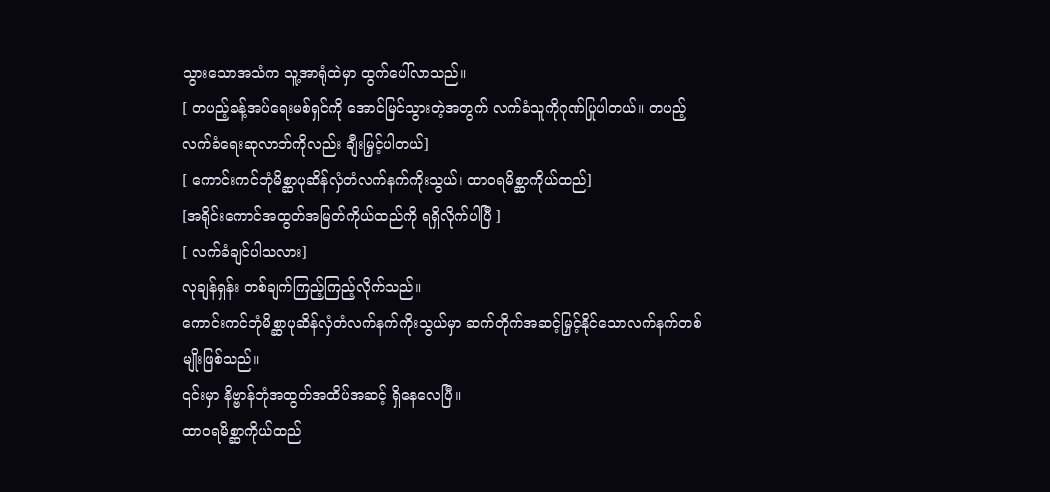သွားသောအသံက သူ့အာရုံထဲမှာ ထွက်ပေါ်လာသည်။
[ တပည့်ခန့်အပ်ရေးမစ်ရှင်ကို အောင်မြင်သွားတဲ့အတွက် လက်ခံသူကိုဂုဏ်ပြုပါတယ်။ တပည့်လက်ခံရေးဆုလာဘ်ကိုလည်း ချီးမြှင့်ပါတယ်]
[ ကောင်းကင်ဘုံမိစ္ဆာပုဆိန်လှံတံလက်နက်ကိုးသွယ်၊ ထာဝရမိစ္ဆာကိုယ်ထည်]
[အရိုင်းကောင်အထွတ်အမြတ်ကိုယ်ထည်ကို ရရှိလိုက်ပါပြီ ]
[ လက်ခံချင်ပါသလား]
လုချန်ရှန်း တစ်ချက်ကြည့်ကြည့်လိုက်သည်။
ကောင်းကင်ဘုံမိစ္ဆာပုဆိန်လှံတံလက်နက်ကိုးသွယ်မှာ ဆက်တိုက်အဆင့်မြှင့်နိုင်သောလက်နက်တစ်မျိုးဖြစ်သည်။
၎င်းမှာ နိဗ္ဗာန်ဘုံအထွတ်အထိပ်အဆင့် ရှိနေလေပြီ။
ထာဝရမိစ္ဆာကိုယ်ထည်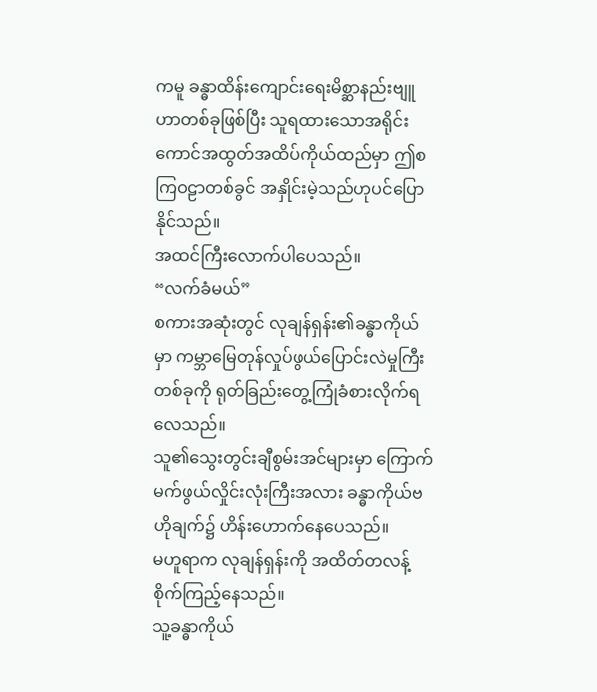ကမူ ခန္ဓာထိန်းကျောင်းရေးမိစ္ဆာနည်းဗျူဟာတစ်ခုဖြစ်ပြီး သူရထားသောအရိုင်းကောင်အထွတ်အထိပ်ကိုယ်ထည်မှာ ဤစကြဝဠာတစ်ခွင် အနှိုင်းမဲ့သည်ဟုပင်ပြောနိုင်သည်။
အထင်ကြီးလောက်ပါပေသည်။
“လက်ခံမယ်”
စကားအဆုံးတွင် လုချန်ရှန်း၏ခန္ဓာကိုယ်မှာ ကမ္ဘာမြေတုန်လှုပ်ဖွယ်ပြောင်းလဲမှုကြီးတစ်ခုကို ရုတ်ခြည်းတွေ့ကြုံခံစားလိုက်ရလေသည်။
သူ၏သွေးတွင်းချီစွမ်းအင်များမှာ ကြောက်မက်ဖွယ်လှိုင်းလုံးကြီးအလား ခန္ဓာကိုယ်ဗဟိုချက်၌ ဟိန်းဟောက်နေပေသည်။
မဟူရာက လုချန်ရှန်းကို အထိတ်တလန့်စိုက်ကြည့်နေသည်။
သူ့ခန္ဓာကိုယ်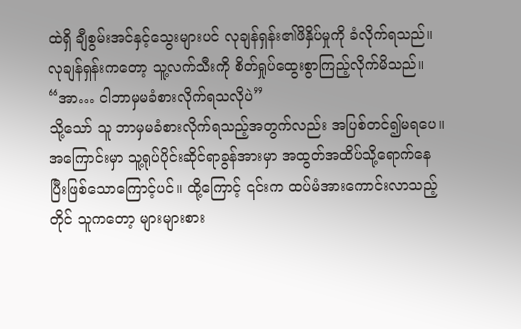ထဲရှိ ချီစွမ်းအင်နှင့်သွေးများပင် လုချန်ရှန်း၏ဖိနှိပ်မှုကို ခံလိုက်ရသည်။
လုချန်ရှန်းကတော့ သူ့လက်သီးကို စိတ်ရှုပ်ထွေးစွာကြည့်လိုက်မိသည်။
“အာ… ငါဘာမှမခံစားလိုက်ရသလိုပဲ”
သို့သော် သူ ဘာမှမခံစားလိုက်ရသည့်အတွက်လည်း အပြစ်တင်၍မရပေ။ အကြောင်းမှာ သူ့ရုပ်ပိုင်းဆိုင်ရာခွန်အားမှာ အထွတ်အထိပ်သို့ရောက်နေပြီးဖြစ်သောကြောင့်ပင်။ ထို့ကြောင့် ၎င်းက ထပ်မံအားကောင်းလာသည့်တိုင် သူကတော့ များများစား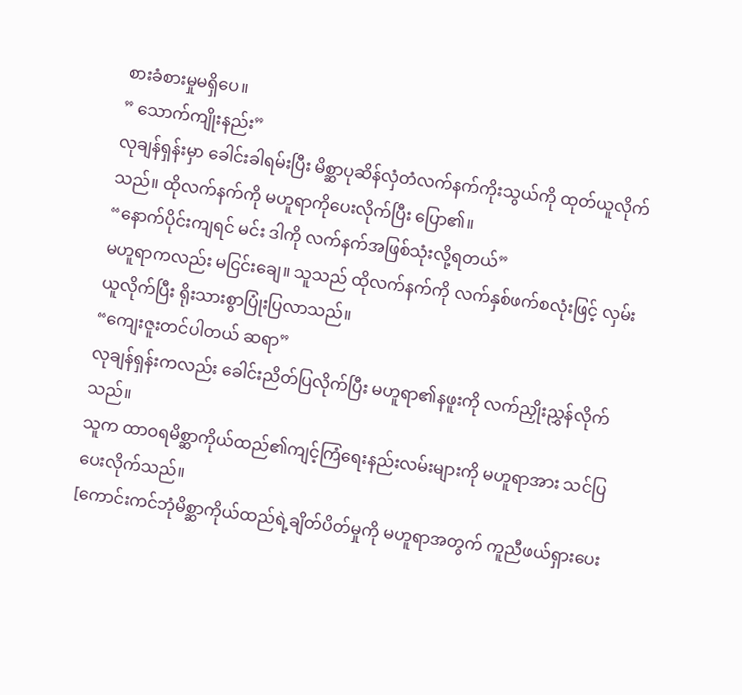စားခံစားမှုမရှိပေ။
” သောက်ကျိုးနည်း”
လုချန်ရှန်းမှာ ခေါင်းခါရမ်းပြီး မိစ္ဆာပုဆိန်လှံတံလက်နက်ကိုးသွယ်ကို ထုတ်ယူလိုက်သည်။ ထိုလက်နက်ကို မဟူရာကိုပေးလိုက်ပြီး ပြော၏။
“နောက်ပိုင်းကျရင် မင်း ဒါကို လက်နက်အဖြစ်သုံးလို့ရတယ်”
မဟူရာကလည်း မငြင်းချေ။ သူသည် ထိုလက်နက်ကို လက်နှစ်ဖက်စလုံးဖြင့် လှမ်းယူလိုက်ပြီး ရိုးသားစွာပြုံးပြလာသည်။
“ကျေးဇူးတင်ပါတယ် ဆရာ”
လုချန်ရှန်းကလည်း ခေါင်းညိတ်ပြလိုက်ပြီး မဟူရာ၏နဖူးကို လက်ညှိုးညွှန်လိုက်သည်။
သူက ထာဝရမိစ္ဆာကိုယ်ထည်၏ကျင့်ကြံရေးနည်းလမ်းများကို မဟူရာအား သင်ပြပေးလိုက်သည်။
[ကောင်းကင်ဘုံမိစ္ဆာကိုယ်ထည်ရဲ့ချိတ်ပိတ်မှုကို မဟူရာအတွက် ကူညီဖယ်ရှားပေး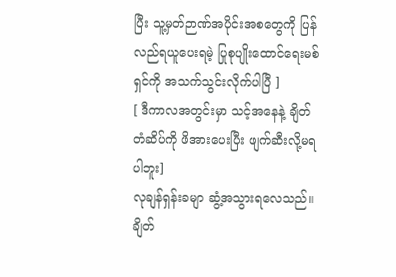ပြီး သူ့မှတ်ဉာဏ်အပိုင်းအစတွေကို ပြန်လည်ရယူပေးရမဲ့ ပြုစုပျိုးထောင်ရေးမစ်ရှင်ကို အသက်သွင်းလိုက်ပါပြီ ]
[ ဒီကာလအတွင်းမှာ သင့်အနေနဲ့ ချိတ်တံဆိပ်ကို ဖိအားပေးပြီး ဖျက်ဆီးလို့မရပါဘူး]
လုချန်ရှန်းခမျာ ဆွံ့အသွားရလေသည်။
ချိတ်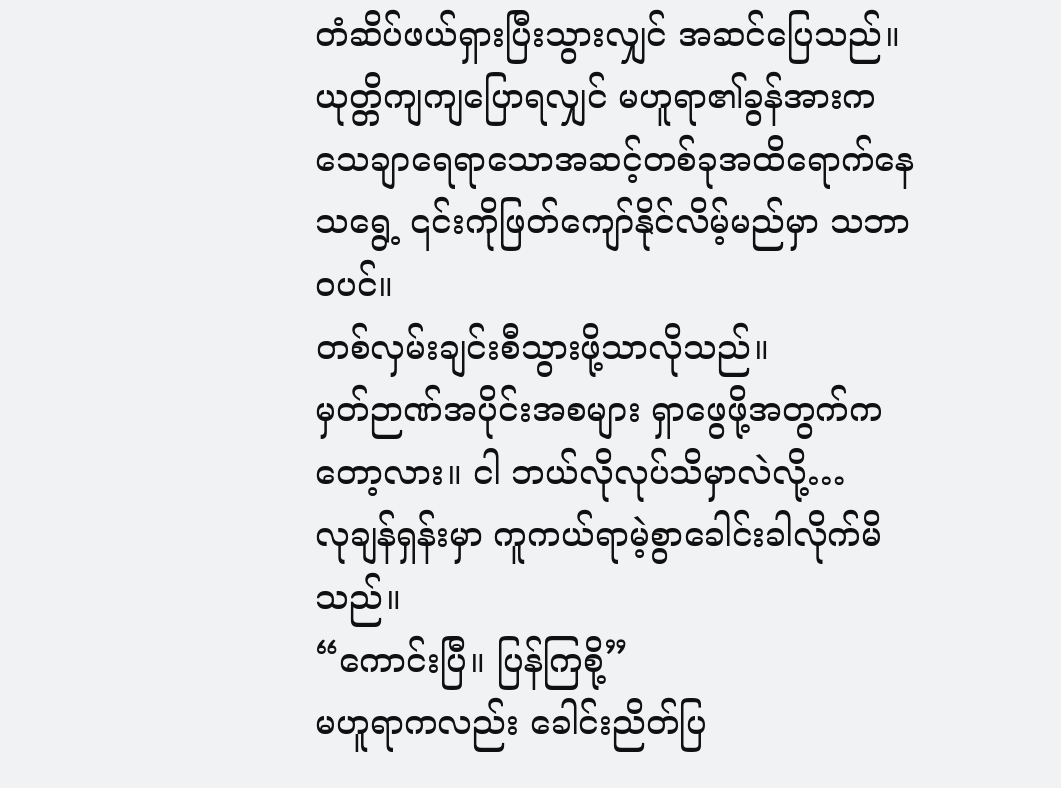တံဆိပ်ဖယ်ရှားပြီးသွားလျှင် အဆင်ပြေသည်။
ယုတ္တိကျကျပြောရလျှင် မဟူရာ၏ခွန်အားက သေချာရေရာသောအဆင့်တစ်ခုအထိရောက်နေသရွေ့ ၎င်းကိုဖြတ်ကျော်နိုင်လိမ့်မည်မှာ သဘာဝပင်။
တစ်လှမ်းချင်းစီသွားဖို့သာလိုသည်။
မှတ်ဉာဏ်အပိုင်းအစများ ရှာဖွေဖို့အတွက်ကတော့လား။ ငါ ဘယ်လိုလုပ်သိမှာလဲလို့…
လုချန်ရှန်းမှာ ကူကယ်ရာမဲ့စွာခေါင်းခါလိုက်မိသည်။
“ကောင်းပြီ။ ပြန်ကြစို့”
မဟူရာကလည်း ခေါင်းညိတ်ပြ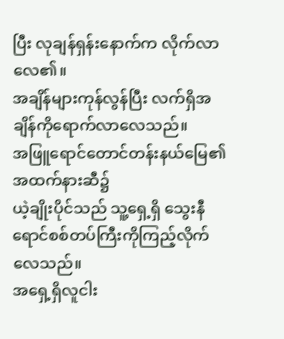ပြီး လုချန်ရှန်းနောက်က လိုက်လာလေ၏။
အချိန်များကုန်လွန်ပြီး လက်ရှိအချိန်ကိုရောက်လာလေသည်။
အဖြူရောင်တောင်တန်းနယ်မြေ၏အထက်နားဆီ၌
ယဲ့ချိုးပိုင်သည် သူ့ရှေ့ရှိ သွေးနီရောင်စစ်တပ်ကြီးကိုကြည့်လိုက်လေသည်။
အရှေ့ရှိလူငါး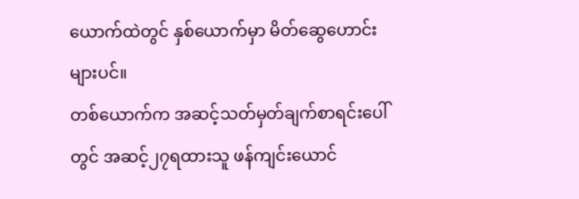ယောက်ထဲတွင် နှစ်ယောက်မှာ မိတ်ဆွေဟောင်းများပင်။
တစ်ယောက်က အဆင့်သတ်မှတ်ချက်စာရင်းပေါ်တွင် အဆင့်၂၇ရထားသူ ဖန်ကျင်းယောင်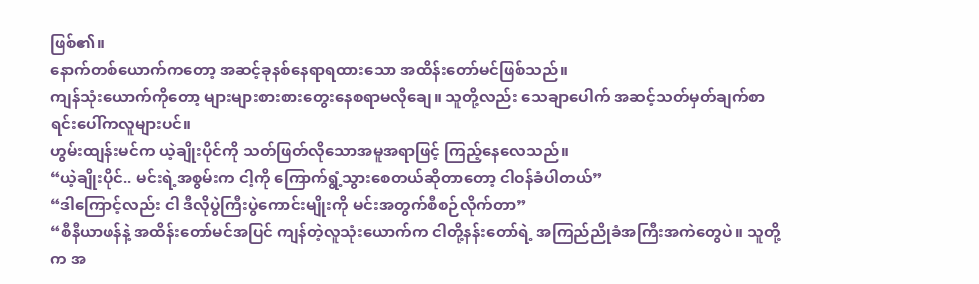ဖြစ်၏။
နောက်တစ်ယောက်ကတော့ အဆင့်ခုနစ်နေရာရထားသော အထိန်းတော်မင်ဖြစ်သည်။
ကျန်သုံးယောက်ကိုတော့ များများစားစားတွေးနေစရာမလိုချေ။ သူတို့လည်း သေချာပေါက် အဆင့်သတ်မှတ်ချက်စာရင်းပေါ်ကလူများပင်။
ဟွမ်းထျန်းမင်က ယဲ့ချိုးပိုင်ကို သတ်ဖြတ်လိုသောအမူအရာဖြင့် ကြည့်နေလေသည်။
“ယဲ့ချိုးပိုင်.. မင်းရဲ့အစွမ်းက ငါ့ကို ကြောက်ရွံ့သွားစေတယ်ဆိုတာတော့ ငါဝန်ခံပါတယ်”
“ဒါကြောင့်လည်း ငါ ဒီလိုပွဲကြီးပွဲကောင်းမျိုးကို မင်းအတွက်စီစဉ်လိုက်တာ”
“စီနီယာဖန်နဲ့ အထိန်းတော်မင်အပြင် ကျန်တဲ့လူသုံးယောက်က ငါတို့နန်းတော်ရဲ့ အကြည်ညိုခံအကြီးအကဲတွေပဲ။ သူတို့က အ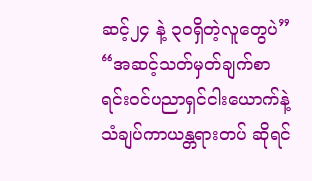ဆင့်၂၄ နဲ့ ၃၀ရှိတဲ့လူတွေပဲ”
“အဆင့်သတ်မှတ်ချက်စာရင်းဝင်ပညာရှင်ငါးယောက်နဲ့ သံချပ်ကာယန္တရားတပ် ဆိုရင်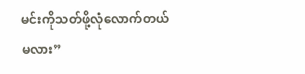မင်းကိုသတ်ဖို့လုံလောက်တယ်မလား”